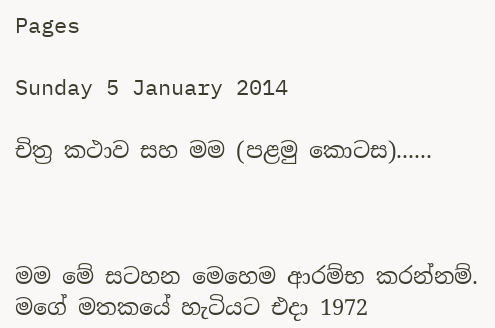Pages

Sunday 5 January 2014

චිත්‍ර කථාව සහ මම (පළමු කොටස)......



මම මේ සටහන මෙහෙම ආරම්භ කරන්නම්. මගේ මතකයේ හැටියට එදා 1972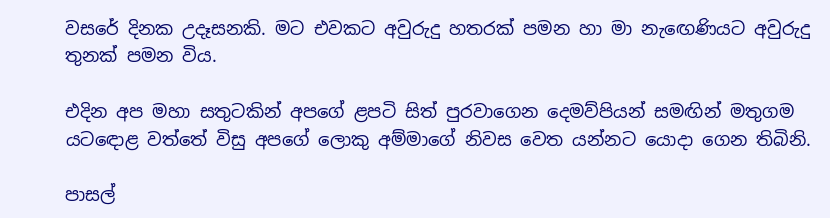වසරේ දිනක උදෑසනකි. මට එවකට අවුරුදු හතරක් පමන හා මා නැඟෙණියට අවුරුදු තුනක් පමන විය.

එදින අප මහා සතුටකින් අපගේ ළපටි සිත් පුරවාගෙන දෙමව්පියන් සමඟින් මතුගම යටඳොළ වත්තේ විසු අපගේ ලොකු අම්මාගේ නිවස වෙත යන්නට යොදා ගෙන තිබිනි.

පාසල්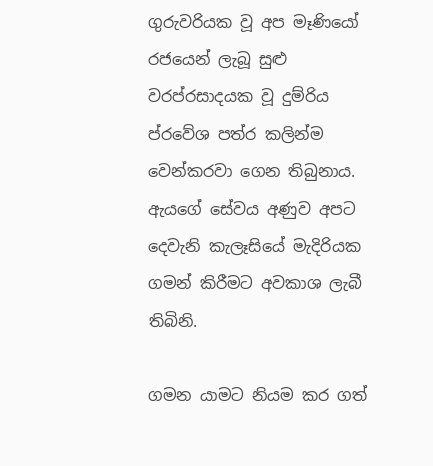ගුරුවරියක වූ අප මෑණියෝ රජයෙන් ලැබූ සුළු වරප්රසාදයක වූ දුම්රිය ප්රවේශ පත්ර කලින්ම වෙන්කරවා ගෙන තිබුනාය.  ඇයගේ සේවය අණුව අපට දෙවැනි කැලෑසියේ මැදිරියක ගමන් කිරීමට අවකාශ ලැබී තිබිනි.

ගමන යාමට නියම කර ගත්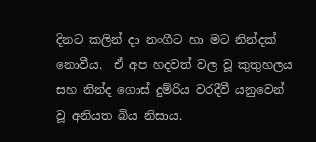දිනට කලින් දා නංගීට හා මට නින්දක් නොවීය.  ඒ අප හදවත් වල වූ කුතුහලය සහ නින්ද ගොස් දුම්රිය වරදීවී යනුවෙන් වූ අනියත බිය නිසාය.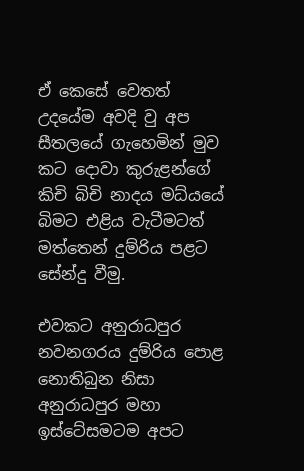ඒ කෙසේ වෙතත් උදයේම අවදි වු අප සීතලයේ ගැහෙමින් මුව කට දොවා කුරුළන්ගේ කිචි බිචි නාදය මධ්යයේ බිමට එළිය වැටීමටත් මත්තෙන් දුම්රිය පළට සේන්දු වීමු.

එවකට අනුරාධපුර නවනගරය දුම්රිය පොළ නොතිබුන නිසා අනුරාධපුර මහා ඉස්ටේසමටම අපට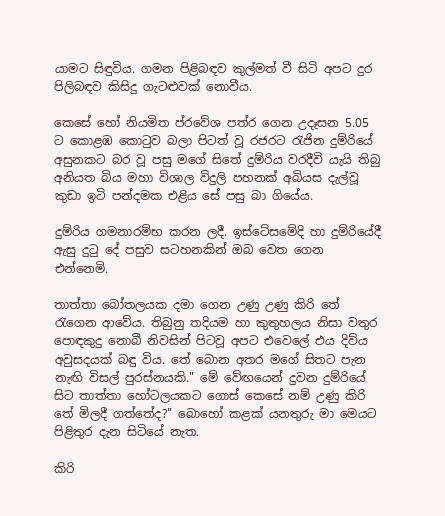යාමට සිඳුවිය. ගමන පිළිබඳව කුල්මත් වී සිටි අපට දුර පිලිබඳව කිසිදු ගැටළුවක් නොවීය.

කෙසේ හෝ නියමිත ප්රවේශ පත්ර ගෙන උදෑසන 5.05 ට කොළඹ කොටුව බලා පිටත් වූ රජරට රැජින දුම්රියේ අසුනකට බර වූ පසු මගේ සිතේ දුම්රිය වරදීවි යැයි තිබු අනියත බිය මහා විශාල විදුලි පහනක් අබියස දැල්වූ කුඩා ඉටි පන්දමක එළිය සේ පසු බා ගියේය.

දුම්රිය ගමනාරම්භ කරන ලදී. ඉස්ටේසමේදි හා දුම්රියේදී ඇසු දුටු දේ පසුව සටහනකින් ඔබ වෙත ගෙන එන්නෙමි.

තාත්තා බෝතලයක දමා ගෙන උණු උණු කිරි තේ රැගෙන ආවේය. තිබුනු තදියම හා කුතුහලය නිසා වතුර පොඳකුදු නොබී නිවසින් පිටවූ අපට එවෙලේ එය දිව්ය අවුසදයක් බඳු විය. තේ බොන අතර මගේ සිතට පැන නැඟි විසල් පුරස්නයකි." මේ වේඟයෙන් දුවන දුම්රියේ සිට තාත්තා හෝටලයකට ගොස් කෙසේ නම් උණු කිරි තේ මිලදී ගත්තේද?" බොහෝ කළක් යනතුරු මා මෙයට පිළිතුර දැන සිටියේ නැත.

කිරි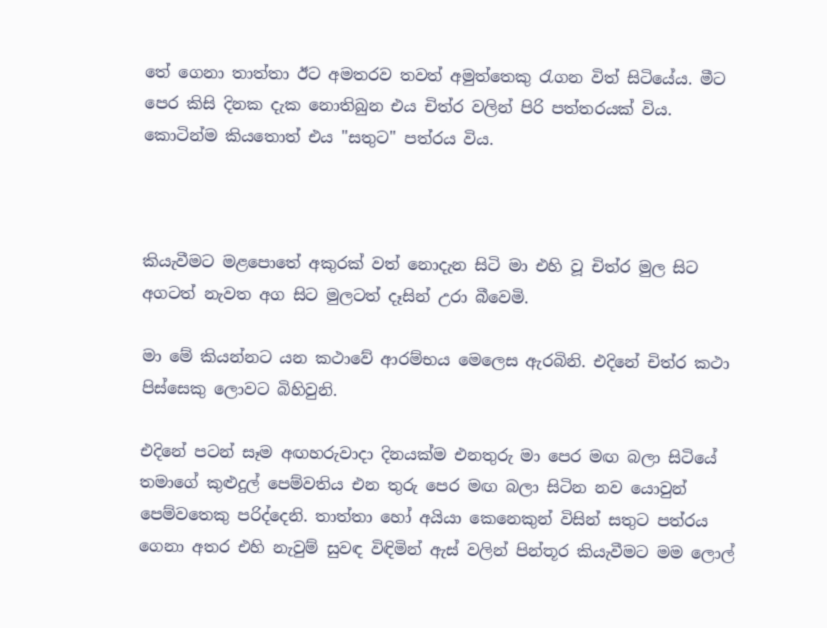තේ ගෙනා තාත්තා ඊට අමතරව තවත් අමුත්තෙකු රැගන විත් සිටියේය. මීට පෙර කිසි දිනක දැක නොතිබුන එය චිත්ර වලින් පිරි පත්තරයක් විය. කොටින්ම කියතොත් එය "සතුට" පත්රය විය.



කියැවීමට මළපොතේ අකුරක් වත් නොදැන සිටි මා එහි වූ චිත්ර මුල සිට අගටත් නැවත අග සිට මුලටත් දෑසින් උරා බීවෙමි.

මා මේ කියන්නට යන කථාවේ ආරම්භය මෙලෙස ඇරබිනි. එදිනේ චිත්ර කථා පිස්සෙකු ලොවට බිහිවුනි.

එදිනේ පටන් සෑම අඟහරුවාදා දිනයක්ම එනතුරු මා පෙර මඟ බලා සිටියේ තමාගේ කුළුදුල් පෙම්වතිය එන තුරු පෙර මඟ බලා සිටින නව යොවුන් පෙම්වතෙකු පරිද්දෙනි. තාත්තා හෝ අයියා කෙනෙකුන් විසින් සතුට පත්රය ගෙනා අතර එහි නැවුම් සුවඳ විඳිමින් ඇස් වලින් පින්තූර කියැවීමට මම ලොල්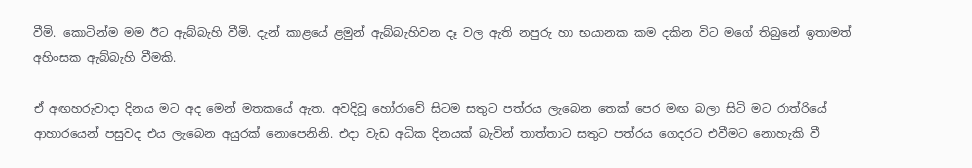වීමි. කොටින්ම මම ඊට ඇබ්බැහි වීමි. දැන් කාළයේ ළමුන් ඇබ්බැහිවන දෑ වල ඇති නපුරු හා භයානක කම දකින විට මගේ තිබුනේ ඉතාමත් අහිංසක ඇබ්බැහි වීමකි.

ඒ අඟහරුවාදා දිනය මට අද මෙන් මතකයේ ඇත. අවදිවූ හෝරාවේ සිටම සතුට පත්රය ලැබෙන තෙක් පෙර මඟ බලා සිටි මට රාත්රියේ ආහාරයෙන් පසුවද එය ලැබෙන අයුරක් නොපෙනිනි. එදා වැඩ අධික දිනයක් බැවින් තාත්තාට සතුට පත්රය ගෙදරට එවීමට නොහැකි වී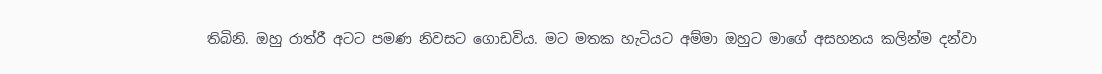තිබිනි. ඔහු රාත්රී අටට පමණ නිවසට ගොඩවිය. මට මතක හැටියට අම්මා ඔහුට මාගේ අසහනය කලින්ම දන්වා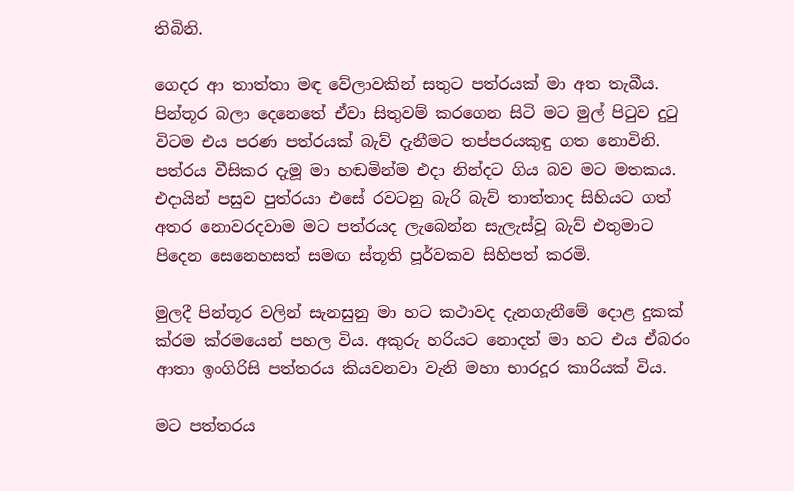තිබිනි.

ගෙදර ආ තාත්තා මඳ වේලාවකින් සතුට පත්රයක් මා අත තැබීය. පින්තූර බලා දෙනෙතේ ඒවා සිතුවම් කරගෙන සිටි මට මුල් පිටුව දුටු විටම එය පරණ පත්රයක් බැව් දැනීමට තප්පරයකුඳු ගත නොවිනි. පත්රය වීසිකර දැමූ මා හඬමින්ම එදා නින්දට ගිය බව මට මතකය. එදායින් පසුව පුත්රයා එසේ රවටනු බැරි බැව් තාත්තාද සිහියට ගත් අතර නොවරදවාම මට පත්රයද ලැබෙන්න සැලැස්වූ බැව් එතුමාට පිදෙන සෙනෙහසත් සමඟ ස්තූති පූර්වකව සිහිපත් කරමි.

මුලදී පින්තූර වලින් සැනසුනු මා හට කථාවද දැනගැනීමේ දොළ දුකක් ක්රම ක්රමයෙන් පහල විය. අකුරු හරියට නොදත් මා හට එය ඒබරං ආතා ඉංගිරිසි පත්තරය කියවනවා වැනි මහා භාරදූර කාරියක් විය.

මට පත්තරය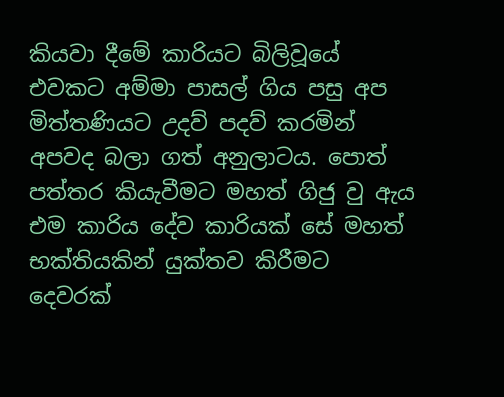කියවා දීමේ කාරියට බිලිවූයේ එවකට අම්මා පාසල් ගිය පසු අප මිත්තණියට උදව් පදව් කරමින් අපවද බලා ගත් අනුලාටය. පොත් පත්තර කියැවීමට මහත් ගිජු වු ඇය එම කාරිය දේව කාරියක් සේ මහත් භක්තියකින් යුක්තව කිරීමට දෙවරක්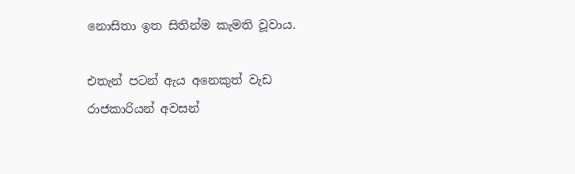නොසිතා ඉත සිතින්ම කැමති වූවාය.

එතැන් පටන් ඇය අනෙකුත් වැඩ රාජකාරියන් අවසන්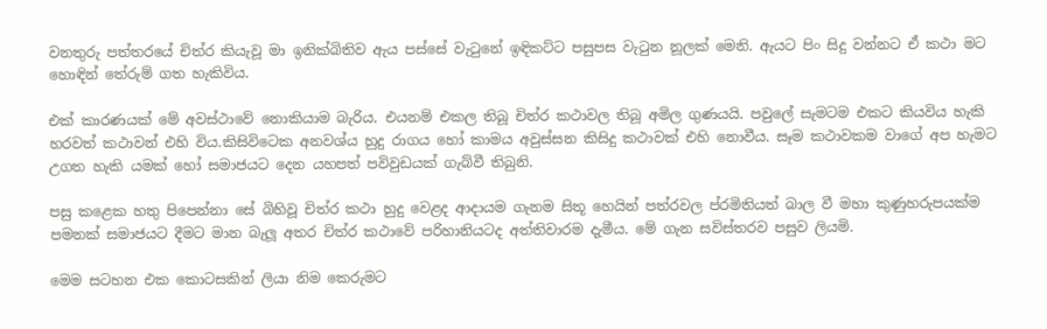වනතුරු පත්තරයේ චිත්ර කියැවූ මා ඉනික්බිතිව ඇය පස්සේ වැටුනේ ඉඳිකට්ට පසුපස වැටුන නූලක් මෙනි. ඇයට පිං සිදු වන්නට ඒ කථා මට හොඳින් තේරුම් ගත හැකිවිය.

එක් කාරණයක් මේ අවස්ථාවේ නොකියාම බැරිය. එයනම් එකල තිබූ චිත්ර කථාවල තිබූ අමිල ගුණයයි. පවුලේ සැමටම එකට කියවිය හැකි හරවත් කථාවන් එහි විය.කිසිවිටෙක අනවශ්ය හුදු රාගය හෝ කාමය අවුස්සන කිසිදු කථාවක් එහි නොවීය. සෑම කථාවකම වාගේ අප හැමට උගත හැකි යමක් හෝ සමාජයට දෙන යහපත් පවිවුඩයක් ගැබ්වී තිබුනි.

පසු කළෙක හතු පිපෙන්නා සේ බිහිවූ චිත්ර කථා හුදු වෙළද ආදායම ගැනම සිතූ හෙයින් පත්රවල ප්රමිතියත් බාල වී මහා කුණුහරුපයක්ම පමනක් සමාජයට දීමට මාන බැලූ අතර චිත්ර කථාවේ පරිහානියටද අත්තිවාරම දැමීය. මේ ගැන සවිස්තරව පසුව ලියමි.

මෙම සටහන එක කොටසකින් ලියා නිම කෙරුමට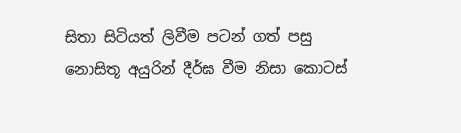සිතා සිටියත් ලිවීම පටන් ගත් පසු නොසිතූ අයුරින් දීර්ඝ වීම නිසා කොටස්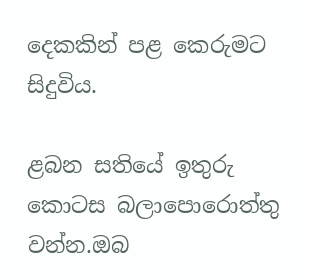දෙකකින් පළ කෙරුමට සිදුවිය.

ළබන සතියේ ඉතුරු කොටස බලාපොරොත්තු වන්න.ඔබ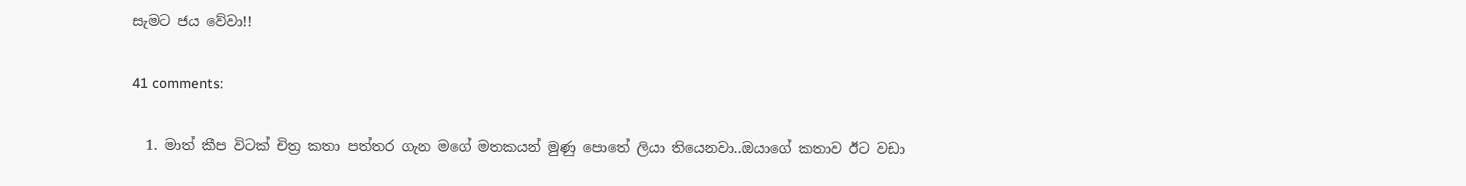සැමට ජය වේවා!!

41 comments:

  1. මාත් කීප විටක් චිත්‍ර කතා පත්තර ගැන මගේ මතකයන් මුණු පොතේ ලියා තියෙනවා..ඔයාගේ කතාව ඊට වඩා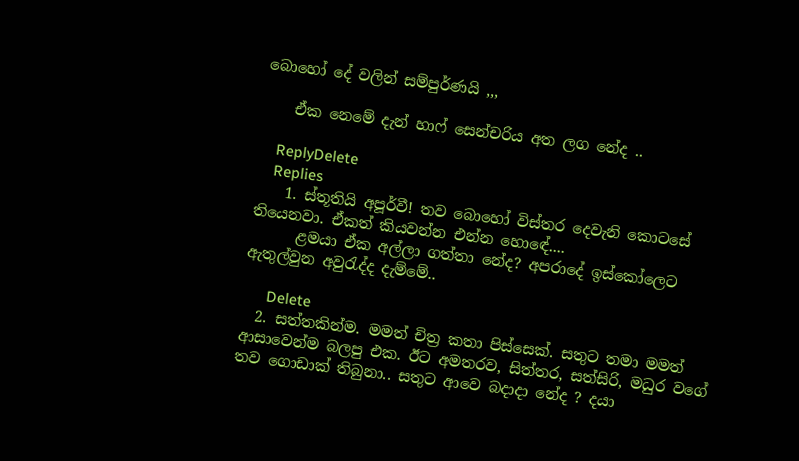බොහෝ දේ වලින් සම්පුර්ණයි ,,,

    ඒක නෙමේ දැන් හාෆ් සෙන්චරිය අත ලග නේද ..

    ReplyDelete
    Replies
    1. ස්තූතියි අපූර්වී! තව බොහෝ විස්තර දෙවැනි කොටසේ තියෙනවා. ඒකත් කියවන්න එන්න හොඳේ....
      ළමයා ඒක අල්ලා ගත්තා නේද? අපරාදේ ඉස්කෝලෙට ඇතුල්වුන අවුරැද්ද දැම්මේ..

      Delete
  2. සත්තකින්ම. මමත් චිත්‍ර කතා පිස්සෙක්. සතුට තමා මමත් ආසාවෙන්ම බලපු එක. ඊට අමතරව, සිත්තර, සත්සිරි, මධුර වගේ තව ගොඩාක් තිබුනා.. සතුට ආවෙ බදාදා නේද ? දයා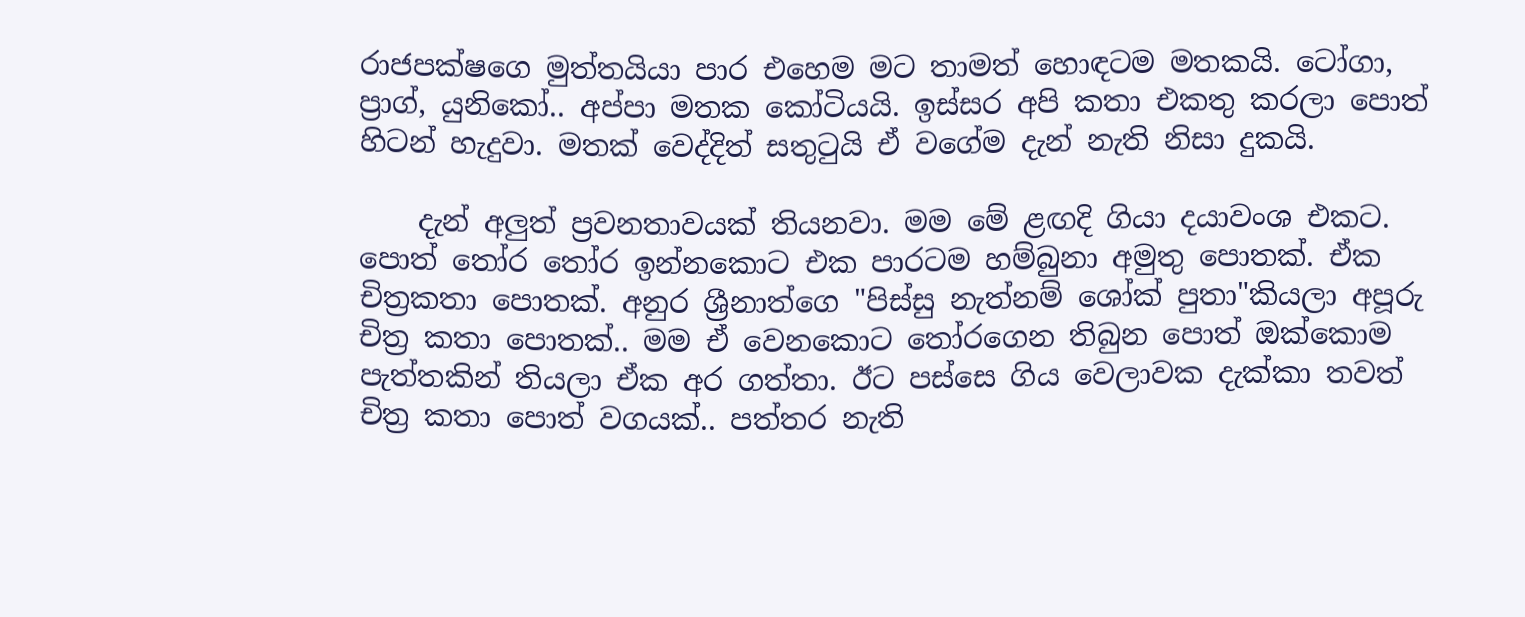රාජපක්ෂගෙ මුත්තයියා පාර එහෙම මට තාමත් හොඳටම මතකයි. ටෝගා, ප්‍රාග්, යුනිකෝ.. අප්පා මතක කෝටියයි. ඉස්සර අපි කතා එකතු කරලා පොත් හිටන් හැදුවා. මතක් වෙද්දිත් සතු‍ටුයි ඒ වගේම දැන් නැති නිසා දුකයි.

    දැන් අලුත් ප්‍රවනතාවයක් තියනවා. මම මේ ළඟදි ගියා දයාවංශ එකට. පොත් ‍තෝර ‍තෝර ඉන්නකොට එක පාරටම හම්බුනා අමුතු පොතක්. ඒක චිත්‍රකතා පොතක්. අනුර ශ්‍රීනාත්ගෙ "පිස්සු නැත්නම් ශෝක් පුතා"කියලා අපූරු චිත්‍ර කතා පොතක්.. මම ඒ වෙනකොට ‍තෝරගෙන තිබුන පොත් ඔක්කොම පැත්තකින් තියලා ඒක අර ගත්තා. ඊට පස්සෙ ගිය වෙලාවක දැක්කා තවත් චිත්‍ර කතා පොත් වගයක්.. පත්තර නැති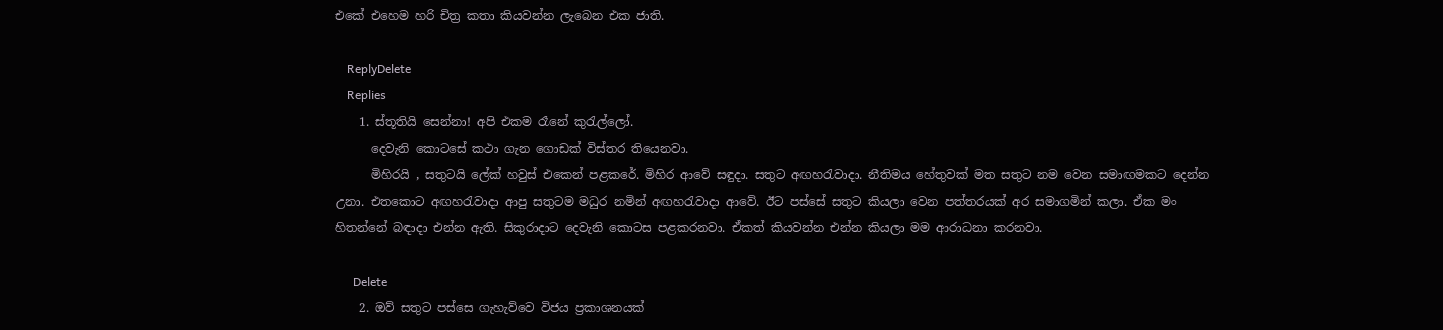එකේ එහෙම හරි චිත්‍ර කතා කියවන්න ලැබෙන එක ජාති.

    ReplyDelete
    Replies
    1. ස්තූතියි සෙන්නා! අපි එකම රෑනේ කුරැල්ලෝ.
      දෙවැනි කොටසේ කථා ගැන ගොඩක් විස්තර තියෙනවා.
      මිහිරයි , සතුටයි ලේක් හවුස් එකෙන් පළකරේ. මිහිර ආවේ සඳුදා. සතුට අඟහරැවාදා. නීතිමය හේතුවක් මත සතුට නම වෙන සමාඟමකට දෙන්න උනා. එතකොට අඟහරැවාදා ආපු සතුටම මධුර නමින් අඟහරැවාදා ආවේ. ඊට පස්සේ සතුට කියලා වෙන පත්තරයක් අර සමාගමින් කලා. ඒක මං හිතන්නේ බඳාදා එන්න ඇති. සිකුරාදාට දෙවැනි කොටස පළකරනවා. ඒකත් කියවන්න එන්න කියලා මම ආරාධනා කරනවා.

      Delete
    2. ඔව් සතුට පස්සෙ ගැහැව්වෙ විජය ප්‍රකාශනයක්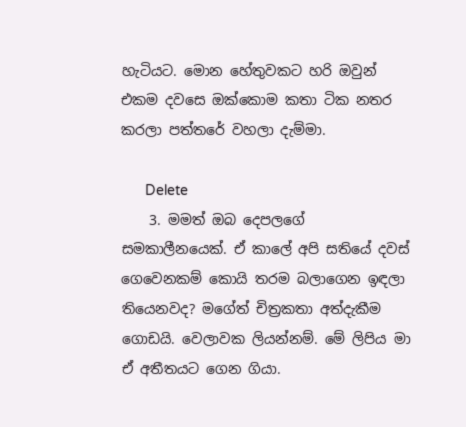හැටියට. මොන හේතුවකට හරි ඔවුන් එකම දවසෙ ඔක්කොම කතා ටික නතර කරලා පත්තරේ වහලා දැම්මා.

      Delete
    3. මමත් ඔබ දෙපලගේ සමකාලීනයෙක්. ඒ කාලේ අපි සතියේ දවස් ගෙවෙනකම් කොයි තරම බලාගෙන ඉඳලා තියෙනවද? මගේත් චිත්‍රකතා අත්දැකීම ගොඩයි. වෙලාවක ලියන්නම්. මේ ලිපිය මා ඒ අතීතයට ගෙන ගියා.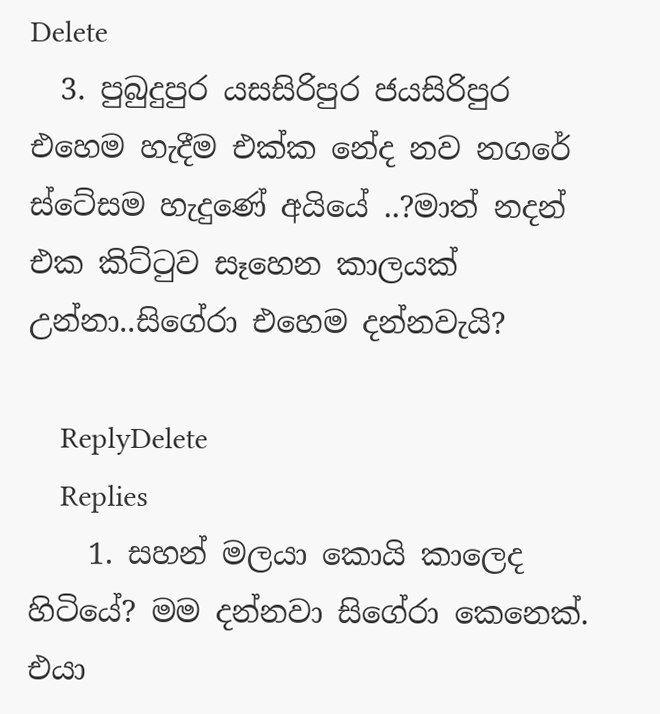Delete
  3. පුබුදුපුර යසසිරිපුර ජයසිරිපුර එහෙම හැදීම එක්ක නේද නව නගරේ ස්ටේසම හැදුණේ අයියේ ..?මාත් නදන් එක කිට්ටුව සෑහෙන කාලයක් උන්නා..සිගේරා එහෙම දන්නවැයි?

    ReplyDelete
    Replies
    1. සහන් මලයා කොයි කාලෙද හිටියේ? මම දන්නවා සිගේරා කෙනෙක්. එයා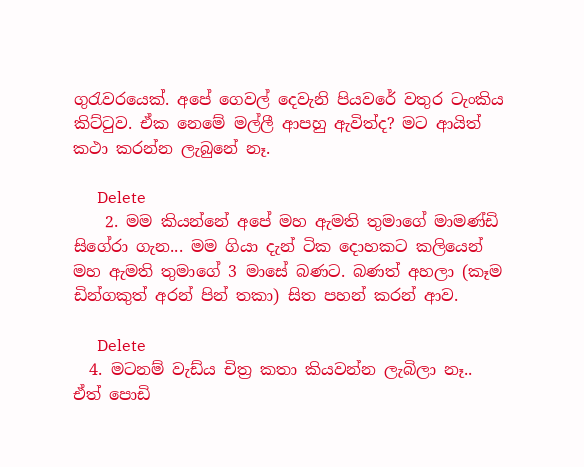ගුරැවරයෙක්. අපේ ගෙවල් දෙවැනි පියවරේ වතුර ටැංකිය කිට්ටුව. ඒක නෙමේ මල්ලී ආපහු ඇවිත්ද? මට ආයිත් කථා කරන්න ලැබුනේ නෑ.

      Delete
    2. මම කියන්නේ අපේ මහ ඇමති තුමාගේ මාමණ්ඩි සිගේරා ගැන... මම ගියා දැන් ටික දොහකට කලියෙන් මහ ඇමති තුමාගේ 3 මාසේ බණට. බණත් අහලා (කෑම ඩින්ගකුත් අරන් පින් තකා) සිත පහන් කරන් ආව.

      Delete
  4. මටනම් වැඩ්ය චිත්‍ර කතා කියවන්න ලැබිලා නෑ.. ඒත් පොඩි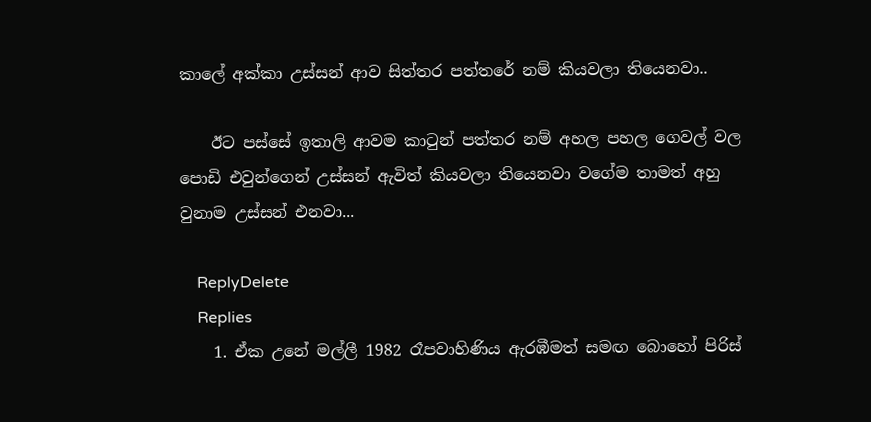කාලේ අක්කා උස්සන් ආව සිත්තර පත්තරේ නම් කියවලා තියෙනවා..

    ඊට පස්සේ ඉතාලි ආවම කාටුන් පත්තර නම් අහල පහල ගෙවල් වල පොඩි එවුන්ගෙන් උස්සන් ඇවිත් කියවලා තියෙනවා වගේම තාමත් අහු වුනාම උස්සන් එනවා...

    ReplyDelete
    Replies
    1. ඒක උනේ මල්ලී 1982 රෑපවාහිණිය ඇරඹීමත් සමඟ බොහෝ පිරිස්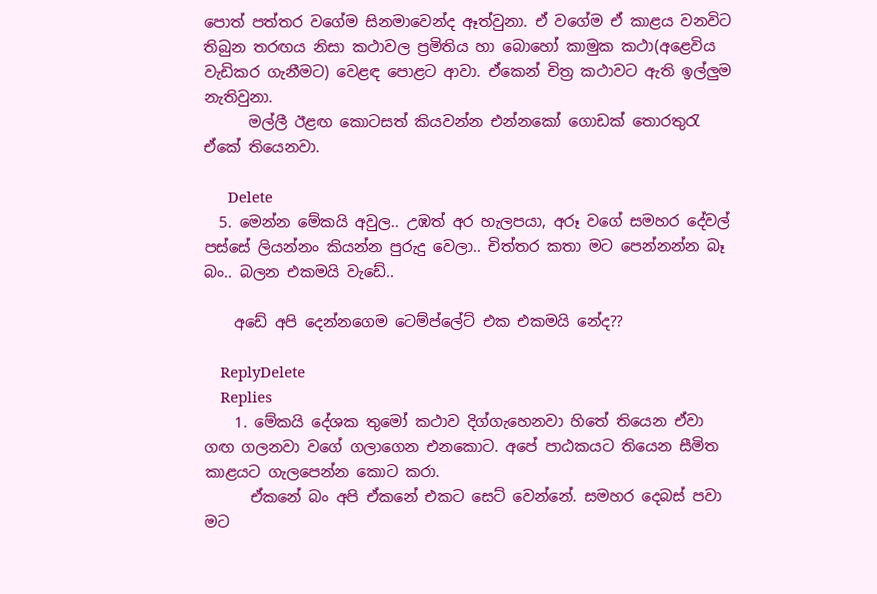පොත් පත්තර වගේම සිනමාවෙන්ද ඈත්වුනා. ඒ වගේම ඒ කාළය වනවිට තිබුන තරඟය නිසා කථාවල ප්‍රමිතිය හා බොහෝ කාමුක කථා(අළෙවිය වැඩිකර ගැනීමට) වෙළඳ පොළට ආවා. ඒකෙන් චිත්‍ර කථාවට ඇති ඉල්ලුම නැතිවුනා.
      මල්ලී ඊළඟ කොටසත් කියවන්න එන්නකෝ ගොඩක් තොරතුරැ ඒකේ තියෙනවා.

      Delete
  5. මෙන්න මේකයි අවුල.. උඹත් අර හැලපයා, අරූ වගේ සමහර දේවල් පස්සේ ලියන්නං කියන්න පුරුදු වෙලා.. චිත්තර කතා මට පෙන්නන්න බෑ බං.. බලන එකමයි වැඩේ..

    අඩේ අපි දෙන්නගෙම ටෙම්ප්ලේට් එක එකමයි නේද??

    ReplyDelete
    Replies
    1. මේකයි දේශක තුමෝ කථාව දිග්ගැහෙනවා හිතේ තියෙන ඒවා ගඟ ගලනවා වගේ ගලාගෙන එනකොට. අපේ පාඨකයට තියෙන සීමිත කාළයට ගැලපෙන්න කොට කරා.
      ඒකනේ බං අපි ඒකනේ එකට සෙට් වෙන්නේ. සමහර දෙබස් පවා මට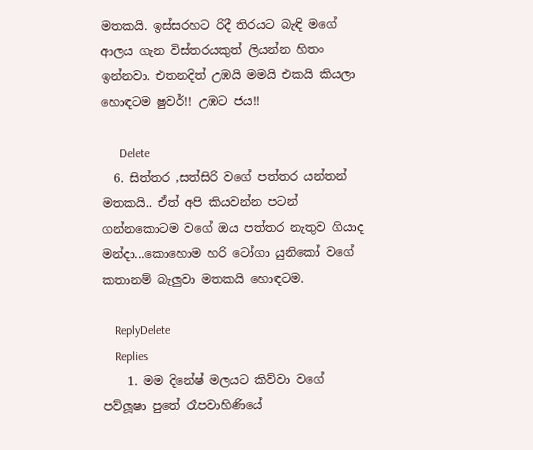මතකයි. ඉස්සරහට රිදී තිරයට බැඳි මගේ ආලය ගැන විස්තරයකුත් ලියන්න හිතං ඉන්නවා. එතනදිත් උඹයි මමයි එකයි කියලා හොඳටම ෂුවර්!! උඹට ජය!!

      Delete
  6. සිත්තර ,සත්සිරි වගේ පත්තර යන්තන් මතකයි.. ඒත් අපි කියවන්න පටන් ගන්නකොටම වගේ ඔය පත්තර නැතුව ගියාද මන්දා...කොහොම හරි ටෝගා යුනිකෝ වගේ කතානම් බැලුවා මතකයි හොඳටම.

    ReplyDelete
    Replies
    1. මම දිනේෂ් මලයට කිව්වා වගේ පව්ලූෂා පුතේ රෑපවාහිණියේ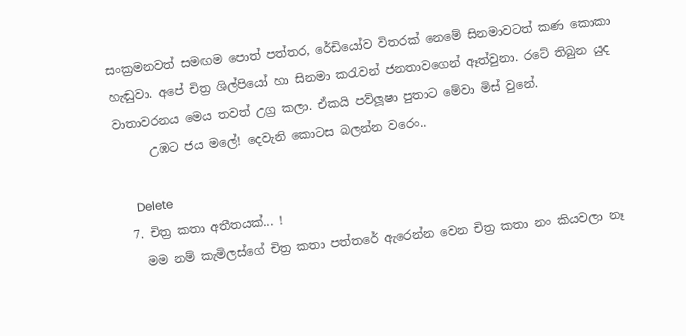සංක්‍රමනවත් සමඟම පොත් පත්තර, රේඩියෝව විතරක් නෙමේ සිනමාවටත් කණ කොකා හැඬුවා. අපේ චිත්‍ර ශිල්පියෝ හා සිනමා කරැවන් ජනතාවගෙන් ඈත්වුනා. රටේ තිබුන යුද වාතාවරනය මෙය තවත් උග්‍ර කලා. ඒකයි පව්ලූෂා පුතාට මේවා මිස් වුනේ.
      උඹට ජය මලේ! දෙවැනි කොටස බලන්න වරෙං..

      Delete
  7. චිත්‍ර කතා අතීතයක්... !
    මම නම් කැමිලස්ගේ චිත්‍ර කතා පත්තරේ ඇරෙන්න වෙන චිත්‍ර කතා නං කියවලා නෑ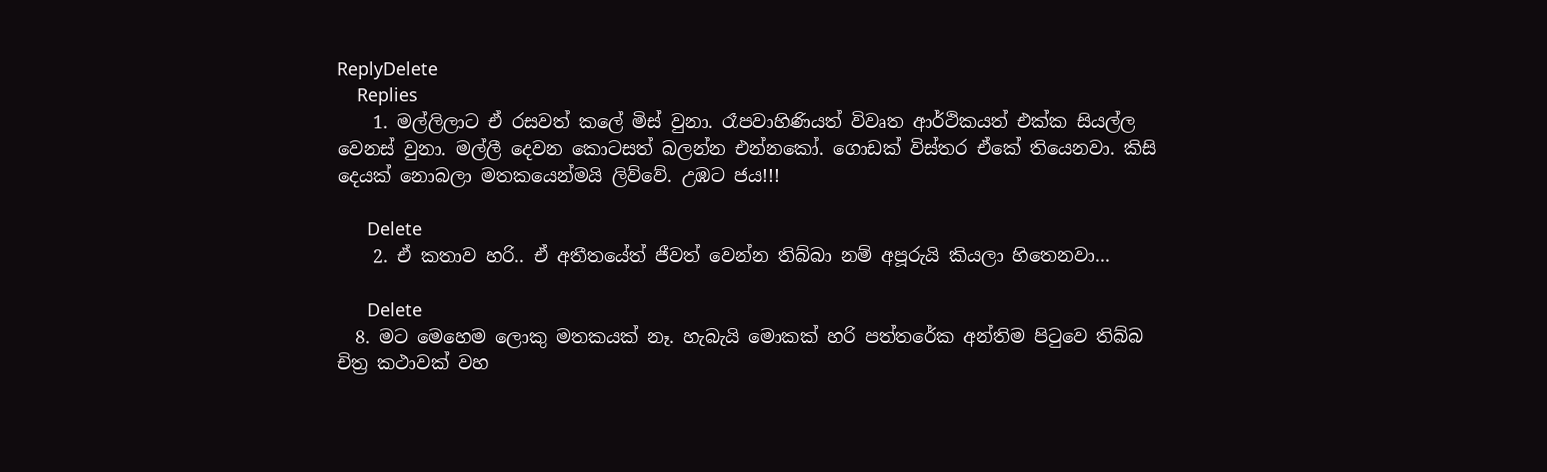ReplyDelete
    Replies
    1. මල්ලිලාට ඒ රසවත් කලේ මිස් වුනා. රෑපවාහිණියත් විවෘත ආර්ථිකයත් එක්ක සියල්ල වෙනස් වුනා. මල්ලී දෙවන කොටසත් බලන්න එන්නකෝ. ගොඩක් විස්තර ඒකේ තියෙනවා. කිසි දෙයක් නොබලා මතකයෙන්මයි ලිව්වේ. උඹට ජය!!!

      Delete
    2. ඒ කතාව හරි.. ඒ අතීතයේත් ජීවත් වෙන්න තිබ්බා නම් අපූරුයි කියලා හිතෙනවා...

      Delete
  8. මට මෙහෙම ලොකු මතකයක් නෑ. හැබැයි මොකක් හරි පත්තරේක අන්තිම පිටුවෙ තිබ්බ චිත්‍ර කථාවක් වහ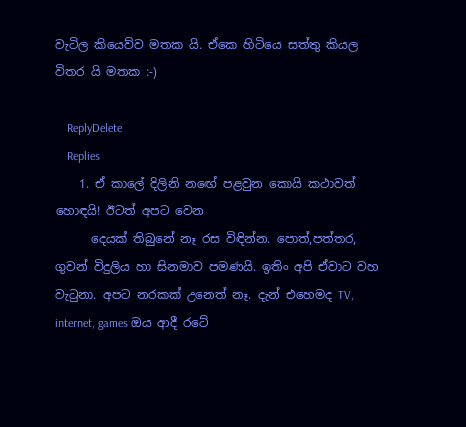වැටිල කියෙව්ව මතක යි. ඒකෙ හිටියෙ සත්තු කියල විතර යි මතක :-)

    ReplyDelete
    Replies
    1. ඒ කාලේ දිලිනි නඟේ පළවුන කොයි කථාවත් හොඳයි! ඊටත් අපට වෙන
      දෙයක් තිබුනේ නෑ රස විඳින්න. පොත්,පත්තර, ගුවන් විදුලිය හා සිනමාව පමණයි. ඉතිං අපි ඒවාට වහ වැටුනා. අපට නරකක් උනෙත් නෑ. දැන් එහෙමද TV, internet, games ඔය ආදී රටේ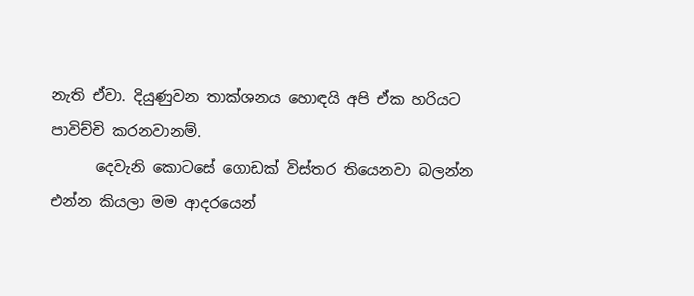නැති ඒවා. දියුණුවන තාක්ශනය හොඳයි අපි ඒක හරියට පාවිච්චි කරනවානම්.
      දෙවැනි කොටසේ ගොඩක් විස්තර තියෙනවා බලන්න එන්න කියලා මම ආදරයෙන්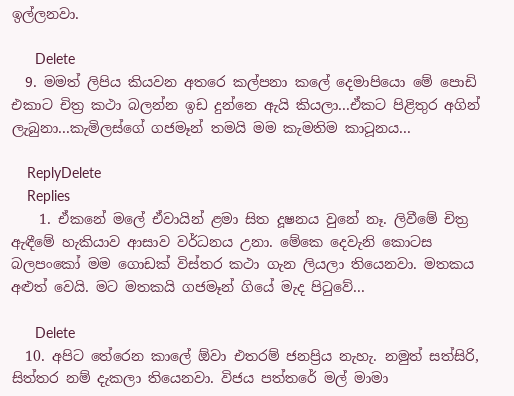ඉල්ලනවා.

      Delete
  9. මමත් ලිපිය කියවන අතරෙ කල්පනා කලේ දෙමාපියො මේ පොඩි එකාට චිත්‍ර කථා බලන්න ඉඩ දුන්නෙ ඇයි කියලා...ඒකට පිළිතුර අගින් ලැබුනා...කැමිලස්ගේ ගජමෑන් තමයි මම කැමතිම කාටූනය...

    ReplyDelete
    Replies
    1. ඒකනේ මලේ ඒවායින් ළමා සිත දූෂනය වුනේ නෑ. ලිවීමේ චිත්‍ර ඇඳීමේ හැකියාව ආසාව වර්ධනය උනා. මේකෙ දෙවැනි කොටස බලපංකෝ මම ගොඩක් විස්තර කථා ගැන ලියලා තියෙනවා. මතකය අළුත් වෙයි. මට මතකයි ගජමෑන් ගියේ මැද පිටුවේ...

      Delete
  10. අපිට තේරෙන කාලේ ඕවා එතරම් ජනප්‍රිය නැහැ. නමුත් සත්සිරි, සිත්තර නම් දැකලා තියෙනවා. විජය පත්තරේ මල් මාමා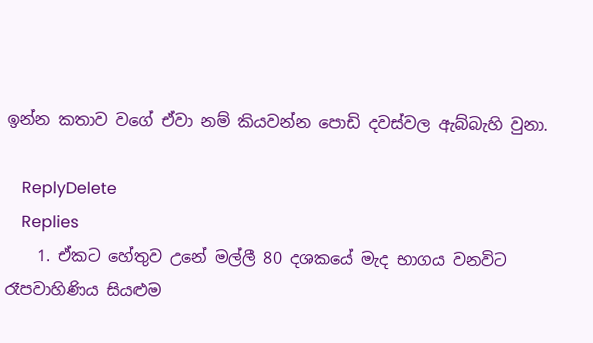ඉන්න කතාව වගේ ඒවා නම් කියවන්න පොඩි දවස්වල ඇබ්බැහි වුනා.

    ReplyDelete
    Replies
    1. ඒකට හේතුව උනේ මල්ලී 80 දශකයේ මැද භාගය වනවිට රෑපවාහිණිය සියළුම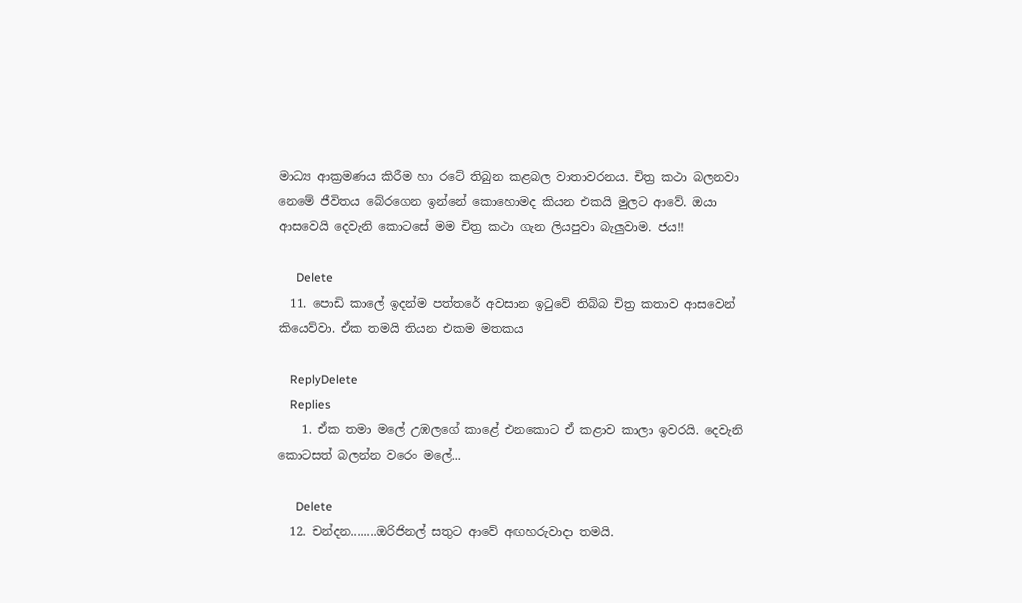මාධ්‍ය ආක්‍රමණය කිරීම හා රටේ තිබුන කළබල වාතාවරනය. චිත්‍ර කථා බලනවා නෙමේ ජීවිතය බේරගෙන ඉන්නේ කොහොමද කියන එකයි මුලට ආවේ. ඔයා ආසවෙයි දෙවැනි කොටසේ මම චිත්‍ර කථා ගැන ලියපුවා බැලුවාම. ජය!!

      Delete
  11. පොඩි කාලේ ඉදන්ම පත්තරේ අවසාන ඉටුවේ තිබ්බ චිත්‍ර කතාව ආසවෙන් කියෙව්වා. ඒක තමයි තියන එකම මතකය

    ReplyDelete
    Replies
    1. ඒක තමා මලේ උඹලගේ කාළේ එනකොට ඒ කළාව කාලා ඉවරයි. දෙවැනි කොටසත් බලන්න වරෙං මලේ...

      Delete
  12. චන්දන........ඔරිජිනල් සතුට ආවේ අඟහරුවාදා තමයි.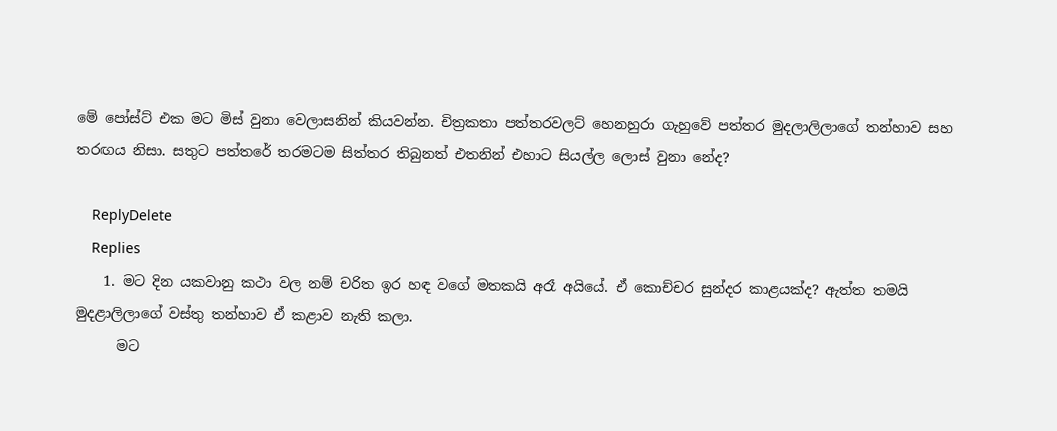මේ පෝස්ට් එක මට මිස් වුනා වෙලාසනින් කියවන්න. චිත්‍රකතා පත්තරවලට් හෙනහුරා ගැහුවේ පත්තර මුදලාලිලාගේ තන්හාව සහ තරඟය නිසා. සතුට පත්තරේ තරමටම සිත්තර තිබුනත් එතනින් එහාට සියල්ල ලොස් වුනා නේද?

    ReplyDelete
    Replies
    1. මට දින යකවානු කථා වල නම් චරිත ඉර හඳ වගේ මතකයි අරෑ අයියේ. ඒ කොච්චර සුන්දර කාළයක්ද? ඇත්ත තමයි මුදළාලිලාගේ වස්තු තන්හාව ඒ කළාව නැති කලා.
      මට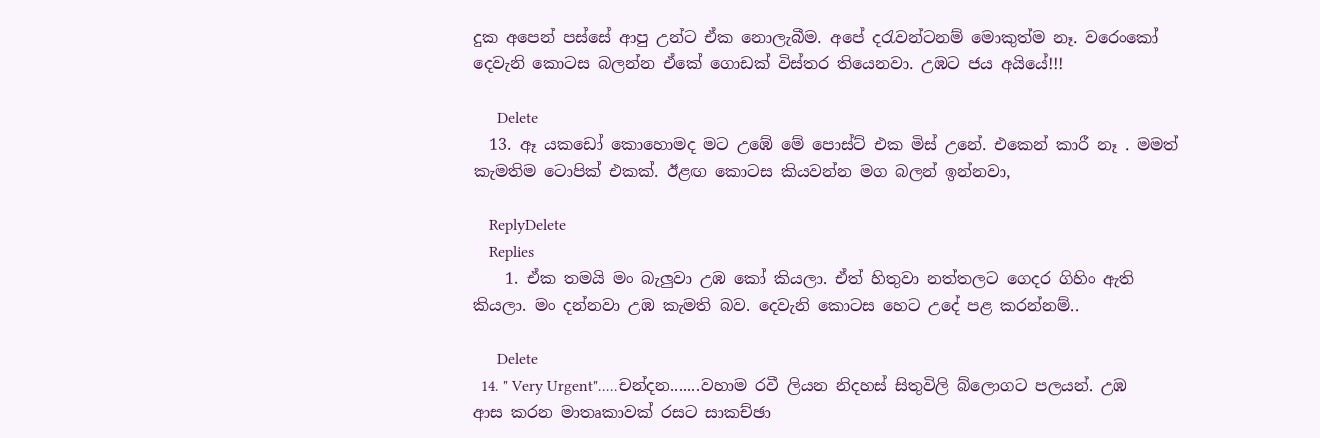දුක අපෙන් පස්සේ ආපු උන්ට ඒක නොලැබීම. අපේ දරැවන්ටනම් මොකුත්ම නෑ. වරෙංකෝ දෙවැනි කොටස බලන්න ඒකේ ගොඩක් විස්තර තියෙනවා. උඹට ජය අයියේ!!!

      Delete
  13. ඈ යකඩෝ කොහොමද මට උඹේ මේ පොස්ට් එක මිස් උනේ. එකෙන් කාරී නෑ . මමත් කැමතිම ටොපික් එකක්. ඊළඟ කොටස කියවන්න මග බලන් ඉන්නවා,

    ReplyDelete
    Replies
    1. ඒක තමයි මං බැලුවා උඹ කෝ කියලා. ඒත් හිතුවා නත්තලට ගෙදර ගිහිං ඇති කියලා. මං දන්නවා උඹ කැමති බව. දෙවැනි කොටස හෙට උදේ පළ කරන්නම්..

      Delete
  14. " Very Urgent".....චන්දන.......වහාම රවී ලියන නිදහස් සිතුවිලි බ්ලොගට පලයන්. උඹ ආස කරන මාතෘකාවක් රසට සාකච්ඡා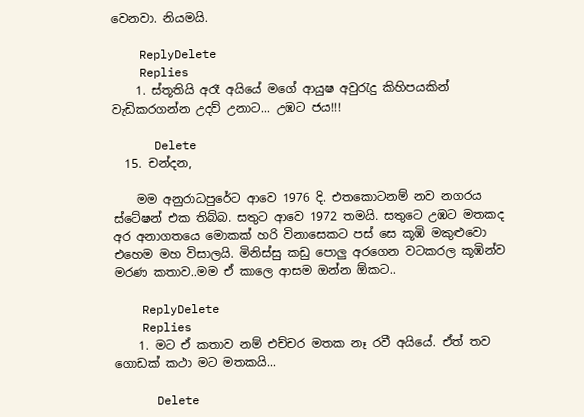වෙනවා. නියමයි.

    ReplyDelete
    Replies
    1. ස්තූතියි අරෑ අයියේ මගේ ආයුෂ අවුරැදු කිහිපයකින් වැඩිකරගන්න උදව් උනාට... උඹට ජය!!!

      Delete
  15. චන්දන,

    මම අනුරාධපුරේට ආවෙ 1976 දි. එතකොටනම් නව නගරය ස්ටේෂන් එක තිබ්බ. සතුට ආවෙ 1972 තමයි. සතුටෙ උඹට මතකද අර අනාගතයෙ මොකක් හරි විනාසෙකට පස් සෙ කූඹි මකුළුවො එහෙම මහ විසාලයි. මිනිස්සු කඩු පොලු අරගෙන වටකරල කූඹින්ව මරණ කතාව..මම ඒ කාලෙ ආසම ඔන්න ඕකට..

    ReplyDelete
    Replies
    1. මට ඒ කතාව නම් එච්චර මතක නෑ රවී අයියේ. ඒත් තව ගොඩක් කථා මට මතකයි...

      Delete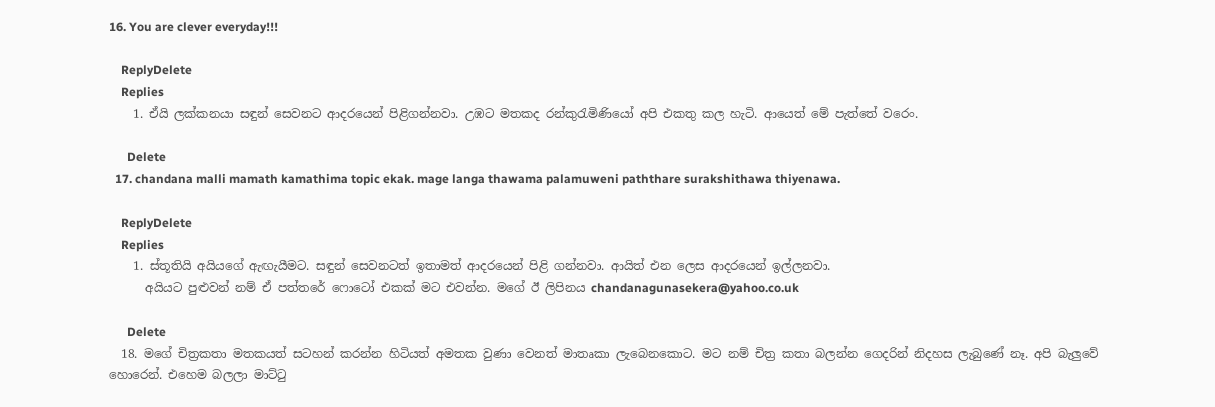16. You are clever everyday!!!

    ReplyDelete
    Replies
    1. ඒයි ලක්කනයා සඳුන් සෙවනට ආදරයෙන් පිළිගන්නවා. උඹට මතකද රන්කුරැමිණියෝ අපි එකතු කල හැටි. ආයෙත් මේ පැත්තේ වරෙං.

      Delete
  17. chandana malli mamath kamathima topic ekak. mage langa thawama palamuweni paththare surakshithawa thiyenawa.

    ReplyDelete
    Replies
    1. ස්තූතියි අයියගේ ඇඟැයීමට. සඳුන් සෙවනටත් ඉතාමත් ආදරයෙන් පිළි ගන්නවා. ආයිත් එන ලෙස ආදරයෙන් ඉල්ලනවා.
      අයියට පුළුවන් නම් ඒ පත්තරේ ෆොටෝ එකක් මට එවන්න. මගේ ඊ ලිපිනය chandanagunasekera@yahoo.co.uk

      Delete
  18. මගේ චිත්‍රකතා මතකයත් සටහන් කරන්න හිටියත් අමතක වුණා වෙනත් මාතෘකා ලැබෙනකොට. මට නම් චිත්‍ර කතා බලන්න ගෙදරින් නිදහස ලැබුණේ නෑ. අපි බැලුවේ හොරෙන්. එහෙම බලලා මාට්ටු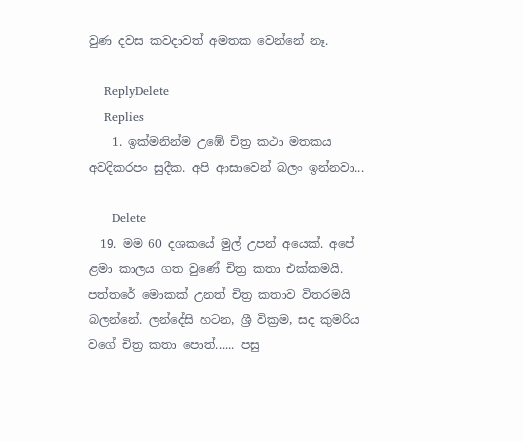වුණ දවස කවදාවත් අමතක වෙන්නේ නෑ.

    ReplyDelete
    Replies
    1. ඉක්මනින්ම උඹේ චිත්‍ර කථා මතකය අවදිකරපං සුදීක. අපි ආසාවෙන් බලං ඉන්නවා...

      Delete
  19. මම 60 දශකයේ මුල් උපන් අයෙක්. අපේ ළමා කාලය ගත වුණේ චිත්‍ර කතා එක්කමයි. පත්තරේ මොකක් උනත් චිත්‍ර කතාව විතරමයි බලන්නේ. ලන්දේසි හටන, ශ්‍රී වික්‍රම, සද කුමරිය වගේ චිත්‍ර කතා පොත්...... පසු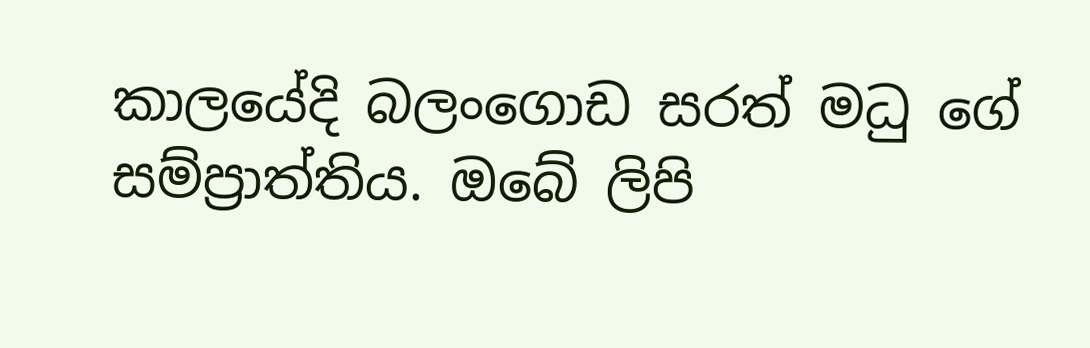කාලයේදි බලංගොඩ සරත් මධු ගේ සම්ප්‍රාත්තිය. ඔබේ ලිපි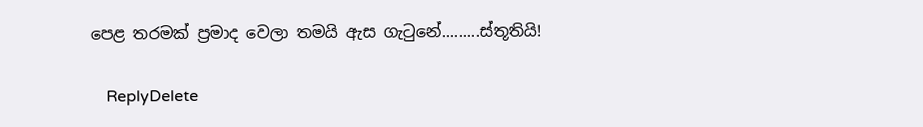පෙළ තරමක් ප්‍රමාද වෙලා තමයි ඇස ගැටුනේ.........ස්තූතියි!

    ReplyDelete